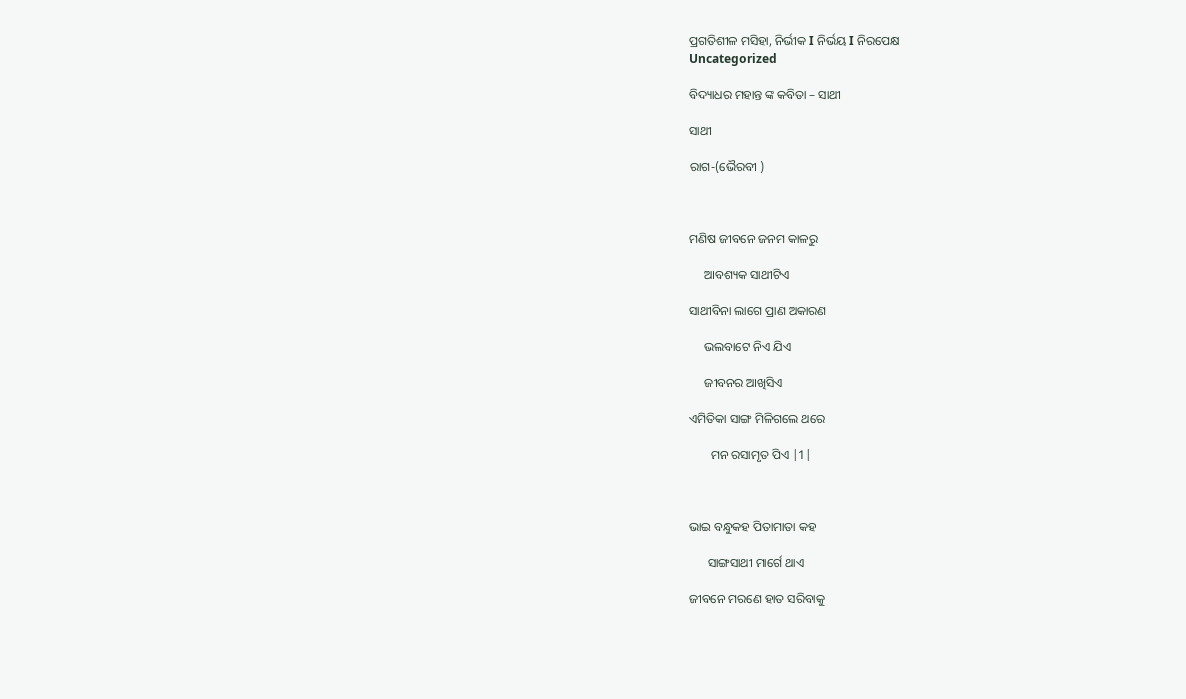ପ୍ରଗତିଶୀଳ ମସିହା, ନିର୍ଭୀକ I ନିର୍ଭୟ I ନିରପେକ୍ଷ
Uncategorized

ବିଦ୍ୟାଧର ମହାନ୍ତ ଙ୍କ କବିତା – ସାଥୀ

ସାଥୀ

ରାଗ-(ଭୈରବୀ )



ମଣିଷ ଜୀବନେ ଜନମ କାଳରୁ

     ଆବଶ୍ୟକ ସାଥୀଟିଏ

ସାଥୀବିନା ଲାଗେ ପ୍ରାଣ ଅକାରଣ

     ଭଲବାଟେ ନିଏ ଯିଏ

     ଜୀବନର ଆଖିସିଏ

ଏମିତିକା ସାଙ୍ଗ ମିଳିଗଲେ ଥରେ

       ମନ ରସାମୃତ ପିଏ |1|



ଭାଇ ବନ୍ଧୁକହ ପିତାମାତା କହ

      ସାଙ୍ଗସାଥୀ ମାର୍ଗେ ଥାଏ

ଜୀବନେ ମରଣେ ହାତ ସରିବାକୁ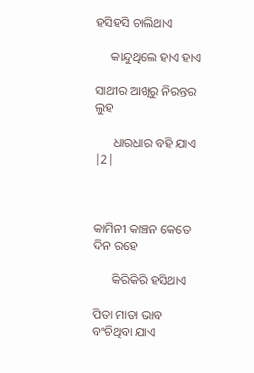ହସିହସି ଚାଲିଥାଏ

     କାନ୍ଦୁଥିଲେ ହାଏ ହାଏ

ସାଥୀର ଆଖିରୁ ନିରନ୍ତର ଲୁହ

      ଧାରଧାର ବହି ଯାଏ |2|



କାମିନୀ କାଞ୍ଚନ କେତେ ଦିନ ରହେ

      କିରିକିରି ହସିଥାଏ

ପିତା ମାତା ଭାବ ବଂଚିଥିବା ଯାଏ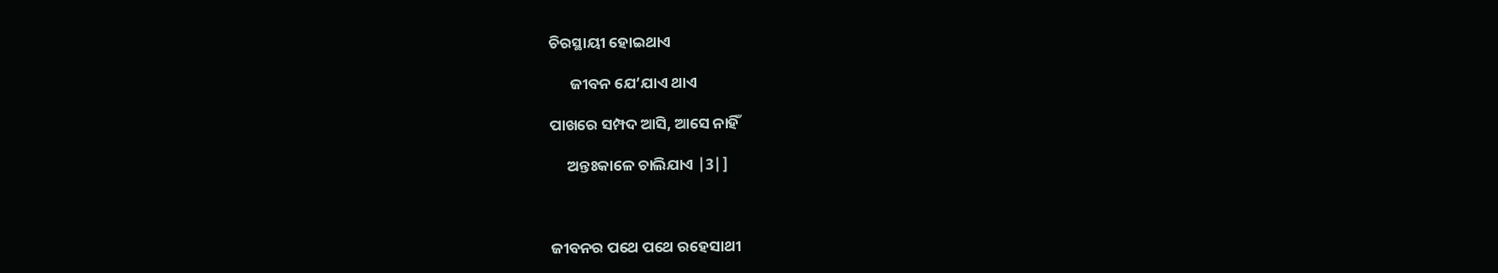ଚିରସ୍ଥାୟୀ ହୋଇଥାଏ

      ଜୀବନ ଯେ’ଯାଏ ଥାଏ

ପାଖରେ ସମ୍ପଦ ଆସି, ଆସେ ନାହିଁ

     ଅନ୍ତଃକାଳେ ଚାଲିଯାଏ |3|]



ଜୀବନର ପଥେ ପଥେ ରହେସାଥୀ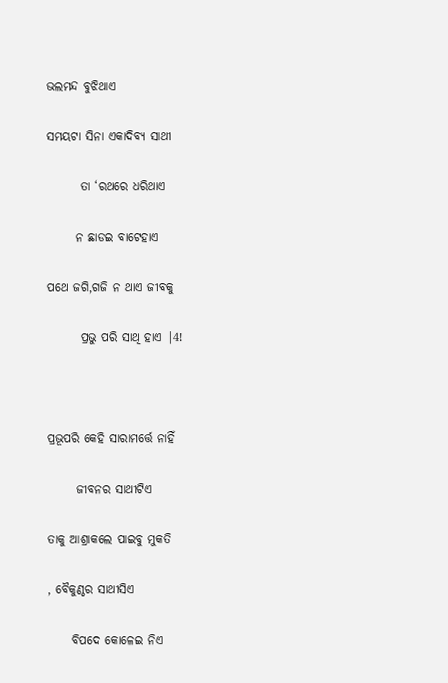ଭଲମନ୍ଦ ବୁଝିଥାଏ

ସମୟଟା ସିନା ଏକାଦିବ୍ୟ ସାଥୀ

       ତା ‘ରଥରେ ଧରିଥାଏ

      ନ ଛାଡଇ ବାଟେହାଏ

ପଥେ ଜଗି,ଗଜି ନ ଥାଏ ଜୀବକୁ

       ପ୍ରଭୁ ପରି ସାଥି ହାଏ |4!



ପ୍ରଭୂପରି କେହି ସାରାମର୍ତ୍ତେ ନାହିଁ

      ଜୀବନର ସାଥୀଟିଏ

ତାକୁ ଆଶ୍ରାକଲେ ପାଇବୁ ମୁକତି

, ବୈକୁଣ୍ଠର ସାଥୀସିଏ

     ବିପଦେ କୋଳେଇ ନିଏ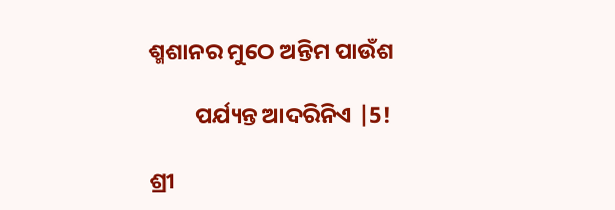ଶ୍ମଶାନର ମୁଠେ ଅନ୍ତିମ ପାଉଁଶ

         ପର୍ଯ୍ୟନ୍ତ ଆଦରିନିଏ |5!

ଶ୍ରୀ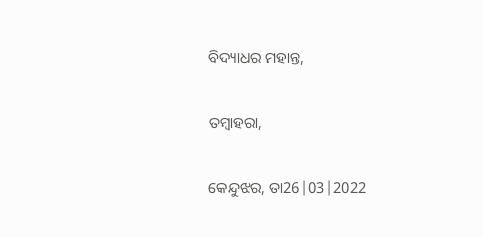ବିଦ୍ୟାଧର ମହାନ୍ତ,

ତମ୍ବାହରା,

କେନ୍ଦୁଝର, ତା26|03|2022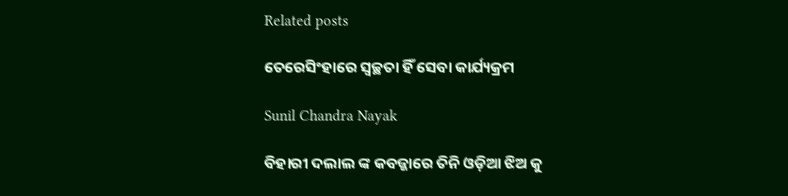Related posts

ତେରେସିଂହାରେ ସ୍ୱଚ୍ଛତା ହିଁ ସେବା କାର୍ଯ୍ୟକ୍ରମ

Sunil Chandra Nayak

ବିହାରୀ ଦଲାଲ ଙ୍କ କବଜ୍ଜାରେ ତିନି ଓଡ଼ିଆ ଝିଅ କୁ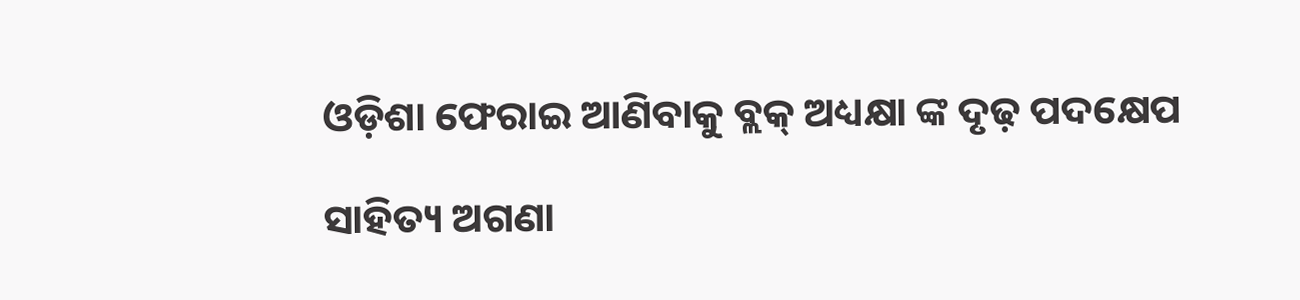ଓଡ଼ିଶା ଫେରାଇ ଆଣିବାକୁ ବ୍ଲକ୍ ଅଧ୍ୟକ୍ଷା ଙ୍କ ଦୃଢ଼ ପଦକ୍ଷେପ

ସାହିତ୍ୟ ଅଗଣା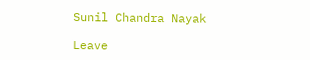Sunil Chandra Nayak

Leave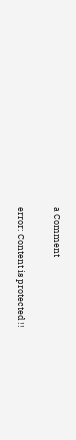a Comment

error: Content is protected !!